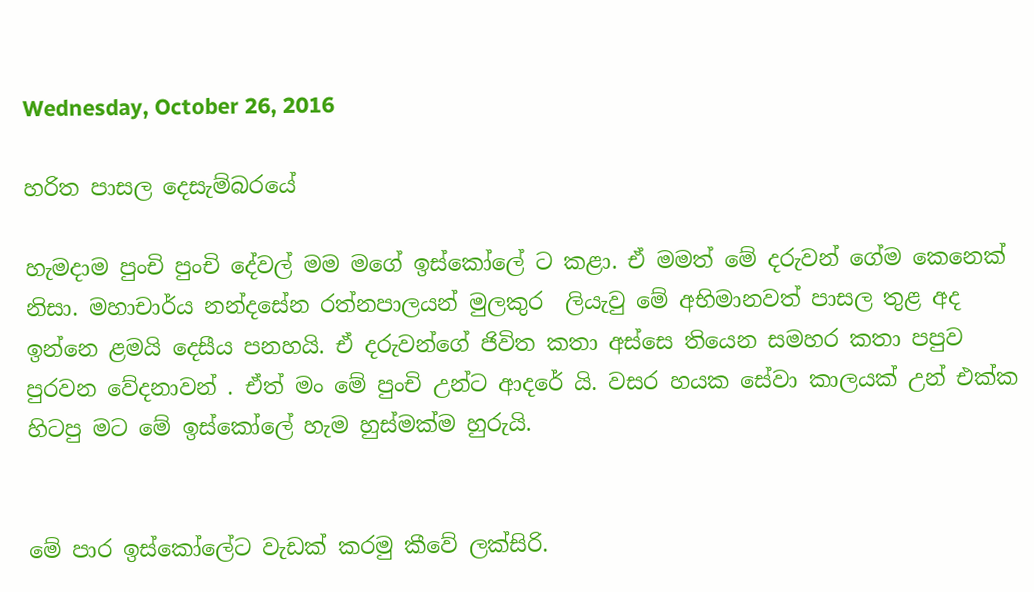Wednesday, October 26, 2016

හරිත පාසල දෙසැම්බරයේ

හැමදාම පුංචි පුංචි දේවල් මම මගේ ඉස්කෝලේ ට කළා. ඒ මමත් මේ දරුවන් ගේම කෙනෙක් නිසා. මහාචාර්ය නන්දසේන රත්නපාලයන් මුලකුර  ලියැවු මේ අභිමානවත් පාසල තුළ අද ඉන්නෙ ළමයි දෙසීය පනහයි. ඒ දරුවන්ගේ ජිවිත කතා අස්සෙ තියෙන සමහර කතා පපුව පුරවන වේදනාවන් . ඒත් මං මේ පුංචි උන්ට ආදරේ යි. වසර හයක සේවා කාලයක් උන් එක්ක හිටපු මට මේ ඉස්කෝලේ හැම හුස්මක්ම හුරුයි.


මේ පාර ඉස්කෝලේට වැඩක් කරමු කීවේ ලක්සිරි.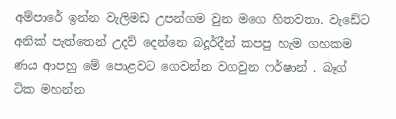අම්පාරේ ඉන්න වැලිමඩ උපන්ගම වුන මගෙ හිතවතා. වැඩේට අනික් පැත්තෙන් උදව් දෙන්නෙ බදූර්දීන් කපපු හැම ගහකම ණය ආපහු මේ පොළවට ගෙවන්න වගවුන ෆර්ෂාන් . බෑග් ටික මහන්න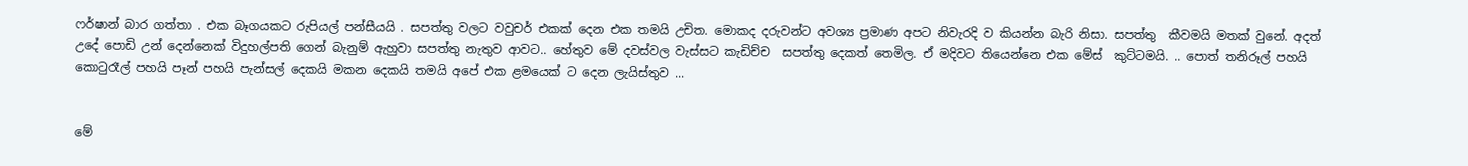ෆර්ෂාන් බාර ගත්තා . එක බෑගයකට රුපියල් පන්සීයයි . සපත්තු වලට වවුචර් එකක් දෙන එක තමයි උචිත. මොකද දරුවන්ට අවශ්‍ය ප්‍රමාණ අපට නිවැරදි ව කියන්න බැරි නිසා. සපත්තු  කීවමයි මතක් වුනේ. අදත් උදේ පොඩි උන් දෙන්නෙක් විදුහල්පති ගෙන් බැනුම් ඇහුවා සපත්තු නැතුව ආවට.. හේතුව මේ දවස්වල වැස්සට කැඩිච්ච  සපත්තු දෙකත් තෙමිල. ඒ මදිවට තියෙන්නෙ එක මේස්  කුට්ටමයි. .. පොත් තනිරූල් පහයි කොටුරෑල් පහයි පෑන් පහයි පැන්සල් දෙකයි මකන දෙකයි තමයි අපේ එක ළමයෙක් ට දෙන ලැයිස්තුව ...


මේ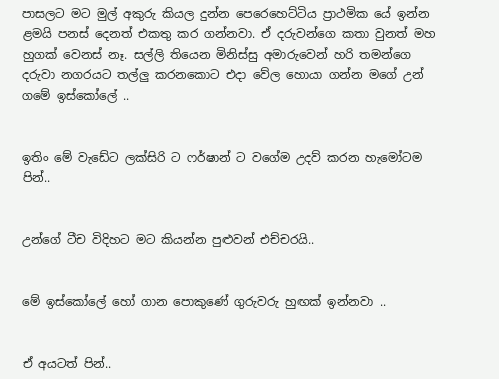පාසලට මට මුල් අකුරු කියල දුන්න පෙරෙහෙට්ටිය ප්‍රාථමික යේ ඉන්න ළමයි පනස් දෙනත් එකතු කර ගන්නවා. ඒ දරුවන්ගෙ කතා වුනත් මහ හුගක් වෙනස් නෑ. සල්ලි තියෙන මිනිස්සු අමාරුවෙන් හරි තමන්ගෙ දරුවා නගරයට තල්ලු කරනකොට එදා වේල හොයා ගන්න මගේ උන් ගමේ ඉස්කෝලේ ..


ඉතිං මේ වැඩේට ලක්සිරි ට ෆර්ෂාන් ට වගේම උදව් කරන හැමෝටම පින්..


උන්ගේ ටීච විදිහට මට කියන්න පුළුවන් එච්චරයි..


මේ ඉස්කෝලේ හෝ ගාන පොකුණේ ගුරුවරු හුඟක් ඉන්නවා ..


ඒ අයටත් පින්..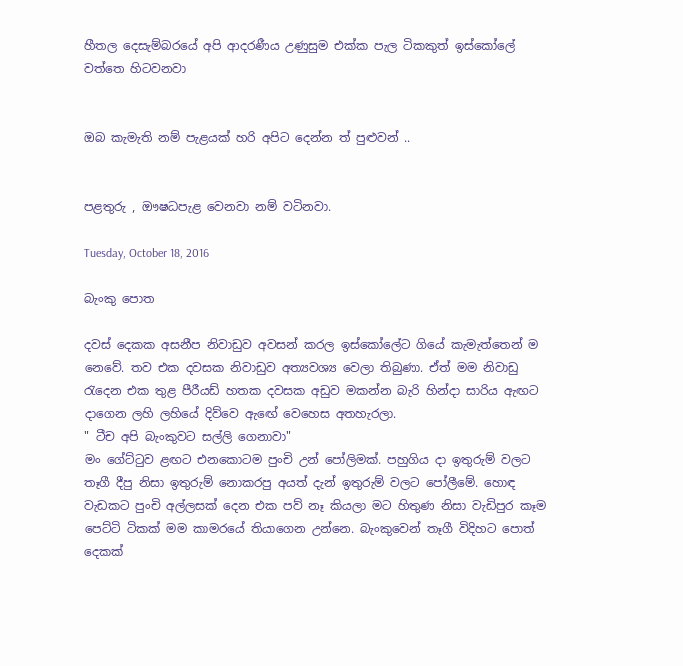හීතල දෙසැම්බරයේ අපි ආදරණීය උණුසුම එක්ක පැල ටිකකුත් ඉස්කෝලේ වත්තෙ හිටවනවා


ඔබ කැමැති නම් පැළයක් හරි අපිට දෙන්න ත් පුළුවන් ..


පළතුරු , ඖෂධපැළ වෙනවා නම් වටිනවා.

Tuesday, October 18, 2016

බැංකු පොත

දවස් දෙකක අසනීප නිවාඩුව අවසන් කරල ඉස්කෝලේට ගියේ කැමැත්තෙන් ම නෙවේ. තව එක දවසක නිවාඩුව අත්‍යවශ්‍ය වෙලා තිබුණා. ඒත් මම නිවාඩු රැදෙන එක තුළ පීරීයඩ් හතක දවසක අඩුව මකන්න බැරි හින්දා සාරිය ඇඟට දාගෙන ලහි ලහියේ දිව්වෙ ඇඟේ වෙහෙස අතහැරලා.
" ටීච අපි බැංකුවට සල්ලි ගෙනාවා"
මං ගේට්ටුව ළඟට එනකොටම පුංචි උන් පෝලිමක්. පහුගිය දා ඉතුරුම් වලට තෑගී දීපු නිසා ඉතුරුම් නොකරපු අයත් දැන් ඉතුරුම් වලට පෝලීමේ. හොඳ වැඩකට පුංචි අල්ලසක් දෙන එක පව් නෑ කියලා මට හිතුණ නිසා වැඩිපුර කෑම පෙට්ටි ටිකක් මම කාමරයේ තියාගෙන උන්නෙ. බැංකුවෙන් තෑගී විදිහට පොත් දෙකක්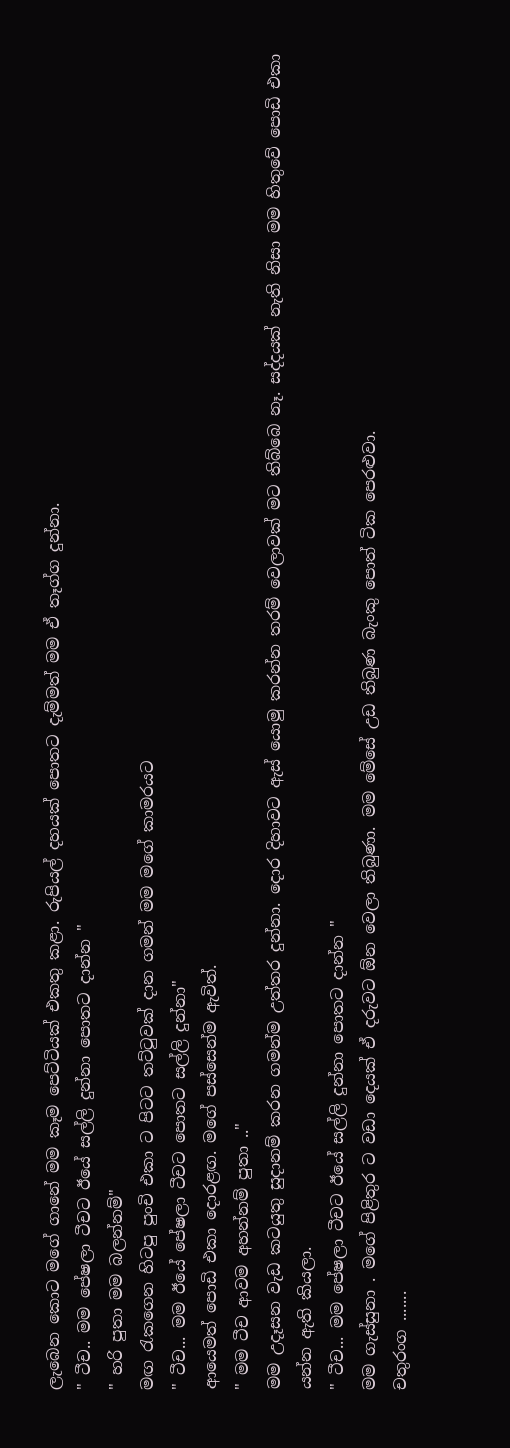ලැබෙන කොට මගේ ගානේ මම කෑම පෙට්ටියක් එකතු කළා. රුපියල් දහයක් පොතට දැම්මත් මම ඒ තෑග්ග දුන්නා.
" ටීච.. මම පේෂලා ටීචට ඊයේ සල්ලි දුන්නා පොතට දාන්න "
" හරි පුතා මම බලන්නම්"
මඟ රැකගෙන හිටපු පුංචි එකා ට පිටට තට්ටුවක් දාන ගමන් මම මගේ කාමරයට
" ටීච... මම ඊයේ පේෂලා ටීචට පොතට සල්ලි දුන්නා"
ආයෙමත් පොඩි එකා දොරළඟ. මගේ පස්සෙන්ම ඇවිත්.
" මම ටීච ආවම අහන්නම් පුතා .."
මම උදෑසන වැඩ කටයුතු සුදානම් කරන ගමන්ම උත්තර දුන්නා. දොර දිහාවට ඇස් යොමු කරන්න තරම් වෙලාවක් මට තිබ්බෙ නෑ. සද්දයක් නැති නිසා මම හිතුවේ පොඩි එකා යන්න ඇති කියලා.
" ටීච... මම පේෂලා ටීචට ඊයේ සල්ලි දුන්නා පොතට දාන්න "
මම ගැස්සුනා . මගේ පිළිතුර ට වඩා දෙයක් ඒ දරුවට ඕන වෙලා තිබුණා. මම මේසේ උඩ තිබුණ බැංකු පොත් ටික පෙරළුවා.
චතුරංග .......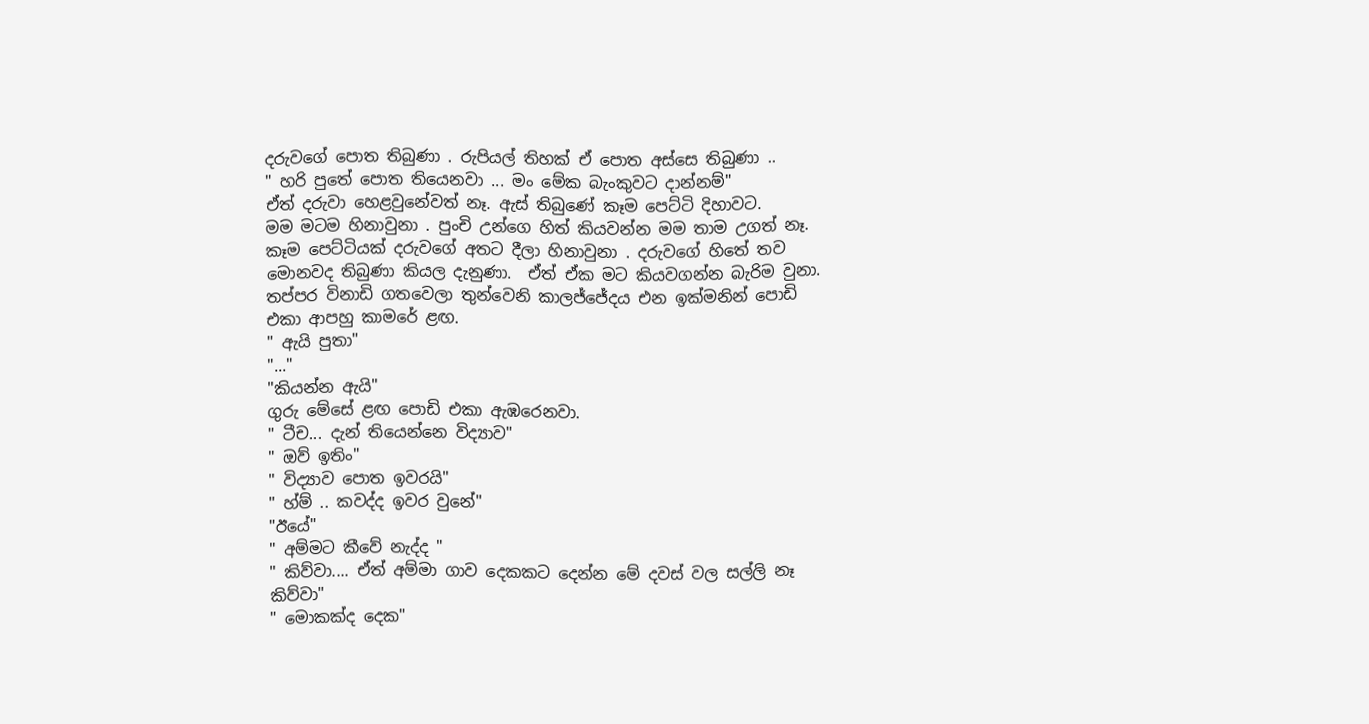දරුවගේ පොත තිබුණා . රුපියල් තිහක් ඒ පොත අස්සෙ තිබුණා ..
" හරි පුතේ පොත තියෙනවා ... මං මේක බැංකුවට දාන්නම්"
ඒත් දරුවා හෙළවුනේවත් නෑ. ඇස් තිබුණේ කෑම පෙට්ටි දිහාවට.
මම මටම හිනාවුනා . පුංචි උන්ගෙ හිත් කියවන්න මම තාම උගත් නෑ. කෑම පෙට්ටියක් දරුවගේ අතට දීලා හිනාවුනා . දරුවගේ හිතේ තව මොනවද තිබුණා කියල දැනුණා.  ඒත් ඒක මට කියවගන්න බැරිම වුනා.
තප්පර විනාඩි ගතවෙලා තුන්වෙනි කාලජ්ජේදය එන ඉක්මනින් පොඩි එකා ආපහු කාමරේ ළඟ.
" ඇයි පුතා"
"..."
"කියන්න ඇයි"
ගුරු මේසේ ළඟ පොඩි එකා ඇඹරෙනවා.
" ටීච... දැන් තියෙන්නෙ විද්‍යාව"
" ඔව් ඉතිං"
" විද්‍යාව පොත ඉවරයි"
" හ්ම් .. කවද්ද ඉවර වුනේ"
"ඊයේ"
" අම්මට කීවේ නැද්ද "
" කිව්වා.... ඒත් අම්මා ගාව දෙකකට දෙන්න මේ දවස් වල සල්ලි නෑ කිව්වා"
" මොකක්ද දෙක"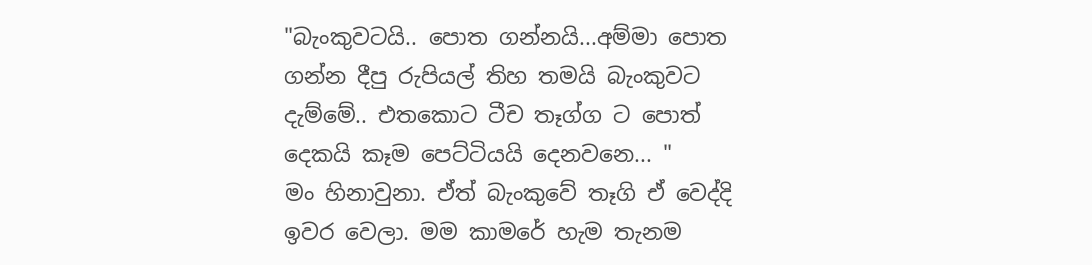"බැංකුවටයි.. පොත ගන්නයි...අම්මා පොත ගන්න දීපු රුපියල් තිහ තමයි බැංකුවට දැම්මේ.. එතකොට ටීච තෑග්ග ට පොත් දෙකයි කෑම පෙට්ටියයි දෙනවනෙ... "
මං හිනාවුනා. ඒත් බැංකුවේ තෑගි ඒ වෙද්දි ඉවර වෙලා. මම කාමරේ හැම තැනම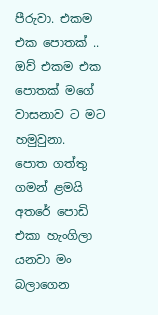පීරුවා. එකම එක පොතක් .. ඔව් එකම එක පොතක් මගේ වාසනාව ට මට හමුවුනා.
පොත ගත්තු ගමන් ළමයි අතරේ පොඩි එකා හැංගිලා යනවා මං බලාගෙන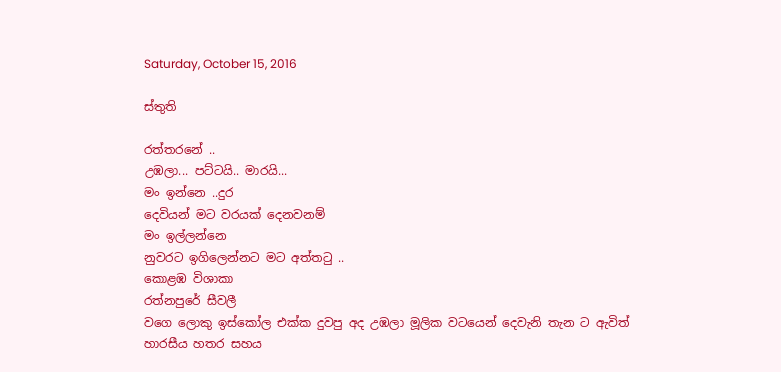Saturday, October 15, 2016

ස්තුති

රත්තරනේ ..
උඹලා... පට්ටයි.. මාරයි...
මං ඉන්නෙ ..දුර
දෙවියන් මට වරයක් දෙනවනම්
මං ඉල්ලන්නෙ
නුවරට ඉගිලෙන්නට මට අත්තටු ..
කොළඹ විශාකා
රත්නපුරේ සීවලී
වගෙ ලොකු ඉස්කෝල එක්ක දුවපු අද උඹලා මූලික වටයෙන් දෙවැනි තැන ට ඇවිත්
හාරසීය හතර සහය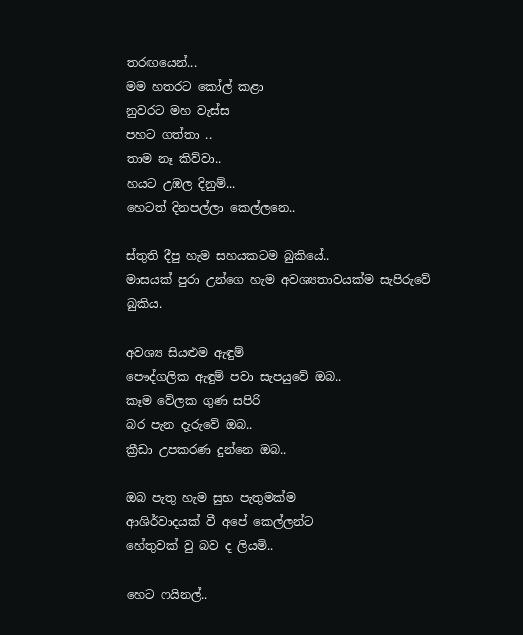තරඟයෙන්...
මම හතරට කෝල් කළා
නුවරට මහ වැස්ස
පහට ගත්තා ..
තාම නෑ කිව්වා..
හයට උඹල දිනුම්...
හෙටත් දිනපල්ලා කෙල්ලනෙ..

ස්තුති දීපු හැම සහයකටම බුකියේ..
මාසයක් පුරා උන්ගෙ හැම අවශ්‍යතාවයක්ම සැපිරුවේ බුකිය.

අවශ්‍ය සියළුම ඇඳුම්
පෞද්ගලික ඇඳුම් පවා සැපයුවේ ඔබ..
කෑම වේලක ගුණ සපිරි
බර පැන දැරුවේ ඔබ..
ක්‍රීඩා උපකරණ දුන්නෙ ඔබ..

ඔබ පැතු හැම සුභ පැතුමක්ම
ආශිර්වාදයක් වී අපේ කෙල්ලන්ට
හේතුවක් වු බව ද ලියමි..

හෙට ෆයිනල්..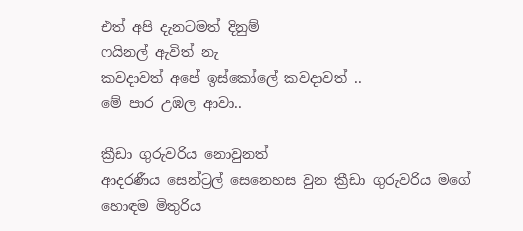එත් අපි දැනටමත් දිනුම්
ෆයිනල් ඇවිත් නැ
කවදාවත් අපේ ඉස්කෝලේ කවදාවත් ..
මේ පාර උඹල ආවා..

ක්‍රීඩා ගුරුවරිය නොවුනත්
ආදරණීය සෙන්ට්‍රල් සෙනෙහස වුන ක්‍රීඩා ගුරුවරිය මගේ හොඳම මිතුරිය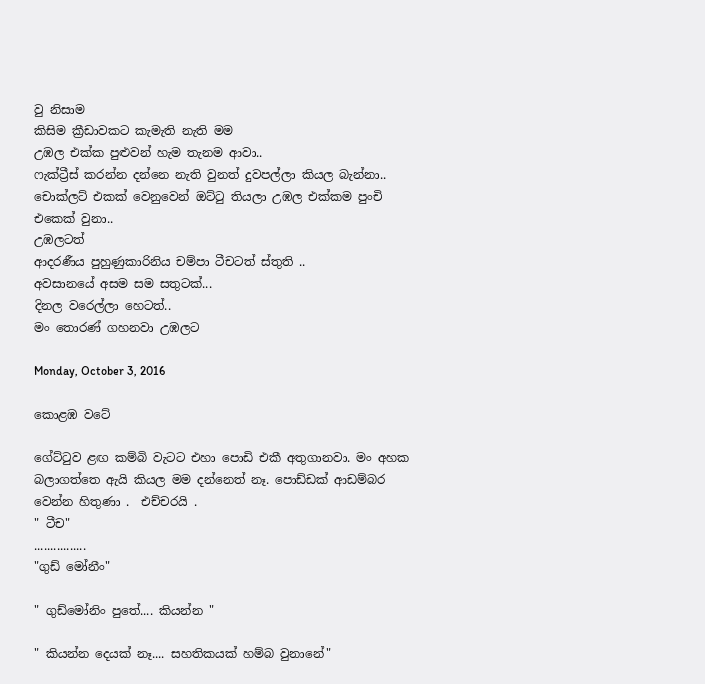වු නිසාම
කිසිම ක්‍රීඩාවකට කැමැති නැති මම
උඹල එක්ක පුළුවන් හැම තැනම ආවා..
ෆැක්ට්‍රීස් කරන්න දන්නෙ නැති වුනත් දුවපල්ලා කියල බැන්නා..
චොක්ලට් එකක් වෙනුවෙන් ඔට්ටු තියලා උඹල එක්කම පුංචි එකෙක් වුනා..
උඹලටත්
ආදරණීය පුහුණුකාරිනිය චම්පා ටීචටත් ස්තුති ..
අවසානයේ අසම සම සතුටක්...
දිනල වරෙල්ලා හෙටත්..
මං තොරණ් ගහනවා උඹලට

Monday, October 3, 2016

කොළඹ වටේ

ගේට්ටුව ළඟ කම්බි වැටට එහා පොඩි එකී අතුගානවා. මං අහක බලාගත්තෙ ඇයි කියල මම දන්නෙත් නෑ. පොඩ්ඩක් ආඩම්බර වෙන්න හිතුණා .  එච්චරයි .
" ටීච"
................
"ගුඩ් මෝනීං"

" ගුඩ්මෝනිං පුතේ.... කියන්න "

" කියන්න දෙයක් නෑ.... සහතිකයක් හම්බ වුනානේ"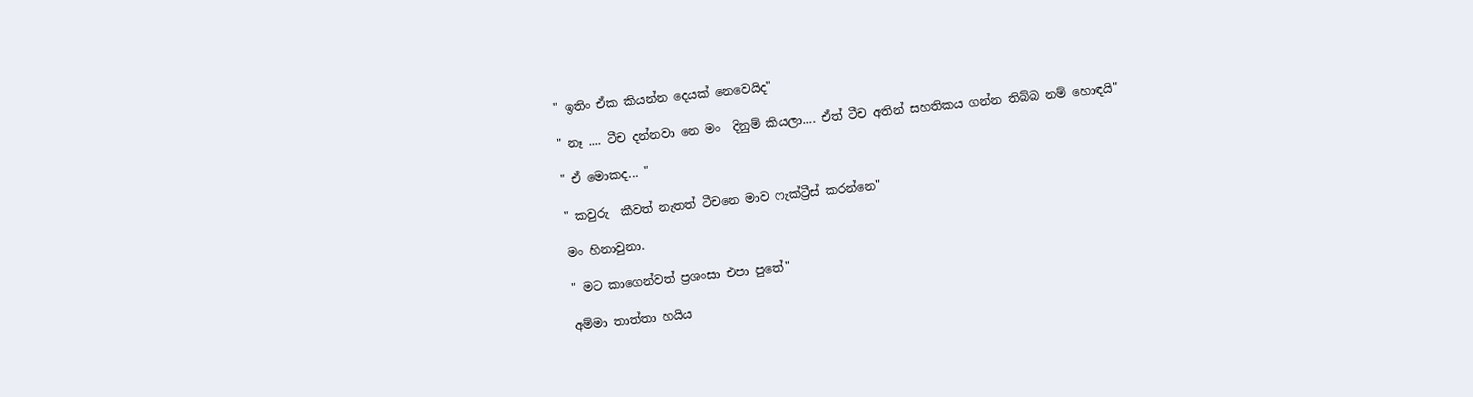" ඉතිං ඒක කියන්න දෙයක් නෙවෙයිද"

" නෑ .... ටීච දන්නවා නෙ මං  දිනුම් කියලා.... ඒත් ටීච අතින් සහතිකය ගන්න තිබ්බ නම් හොඳයි"

" ඒ මොකද... "

" කවුරු  කීවත් නැතත් ටීචනෙ මාව ෆැක්ට්‍රීස් කරන්නෙ"

මං හිනාවුනා.

" මට කාගෙන්වත් ප්‍රශංසා එපා පුතේ"

අම්මා තාත්තා හයිය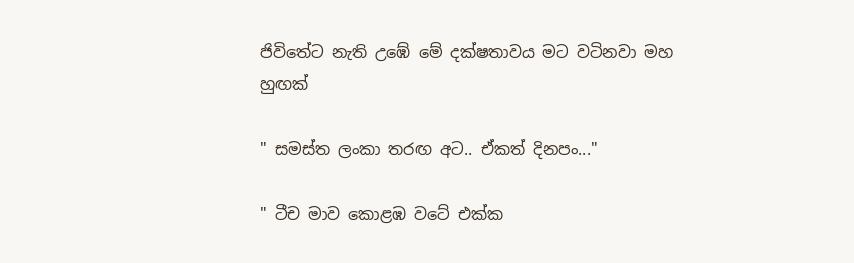ජිවිතේට නැති උඹේ මේ දක්ෂතාවය මට වටිනවා මහ හුඟක්

" සමස්ත ලංකා තරඟ අට.. ඒකත් දිනපං..."

" ටීච මාව කොළඹ වටේ එක්ක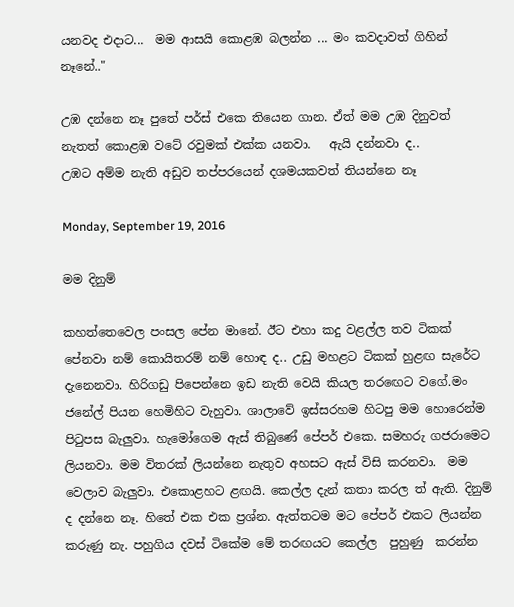යනවද එදාට...  මම ආසයි කොළඹ බලන්න ... මං කවදාවත් ගිහින් නෑනේ.."

උඹ දන්නෙ නෑ පුතේ පර්ස් එකෙ තියෙන ගාන. ඒත් මම උඹ දිනුවත් නැතත් කොළඹ වටේ රවුමක් එක්ක යනවා.   ඇයි දන්නවා ද..
උඹට අම්ම නැති අඩුව තප්පරයෙන් දශමයකවත් තියන්නෙ නෑ

Monday, September 19, 2016

මම දිනුම්

කහත්තෙවෙල පංසල පේන මානේ. ඊට එහා කදු වළල්ල තව ටිකක් පේනවා නම් කොයිතරම් නම් හොඳ ද.. උඩු මහළට ටිකක් හුළඟ සැරේට දැනෙනවා. හිරිගඩු පිපෙන්නෙ ඉඩ නැති වෙයි කියල තරඟෙට වගේ.මං ජනේල් පියන හෙමිහිට වැහුවා. ශාලාවේ ඉස්සරහම හිටපු මම හොරෙන්ම පිටුපස බැලුවා. හැමෝගෙම ඇස් තිබුණේ පේපර් එකෙ. සමහරු ගජරාමෙට ලියනවා. මම විතරක් ලියන්නෙ නැතුව අහසට ඇස් විසි කරනවා.  මම වෙලාව බැලුවා. එකොළහට ළඟයි. කෙල්ල දැන් කතා කරල ත් ඇති. දිනුම් ද දන්නෙ නෑ. හිතේ එක එක ප්‍රශ්න. ඇත්තටම මට පේපර් එකට ලියන්න කරුණු නැ. පහුගිය දවස් ටිකේම මේ තරඟයට කෙල්ල  පුහුණු  කරන්න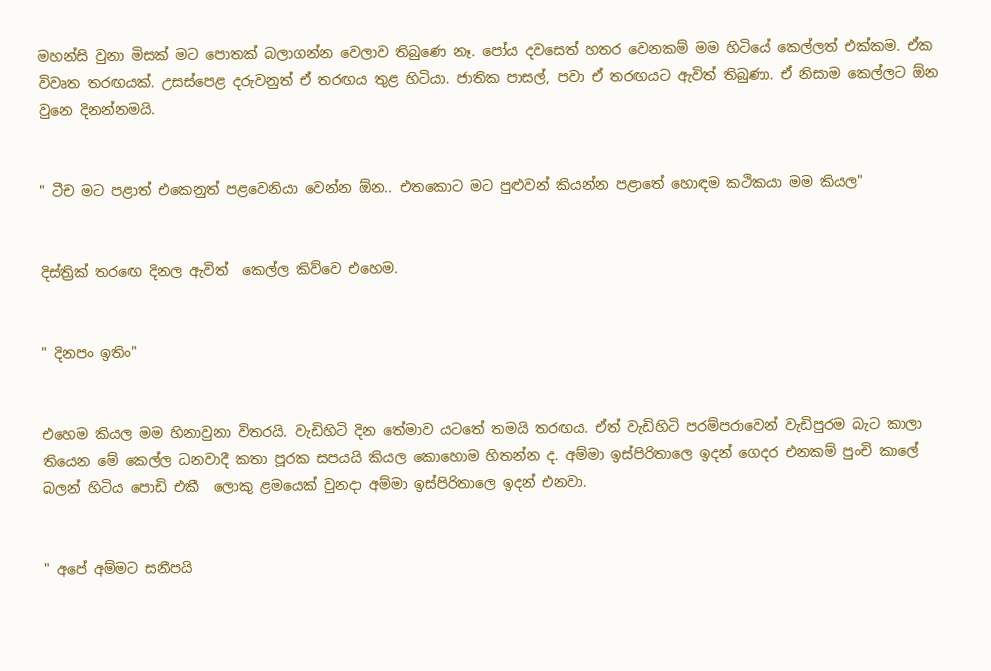මහන්සි වුනා මිසක් මට පොතක් බලාගන්න වෙලාව තිබුණෙ නෑ. පෝය දවසෙත් හතර වෙනකම් මම හිටියේ කෙල්ලත් එක්කම. ඒක විවෘත තරඟයක්. උසස්පෙළ දරුවනුත් ඒ තරඟය තුළ හිටියා. ජාතික පාසල්, පවා ඒ තරඟයට ඇවිත් තිබුණා. ඒ නිසාම කෙල්ලට ඕන වුනෙ දිනන්නමයි.


" ටීච මට පළාත් එකෙනුත් පළවෙනියා වෙන්න ඕන.. එතකොට මට පුළුවන් කියන්න පළාතේ හොඳම කථිකයා මම කියල"


දිස්ත්‍රික් තරඟෙ දිනල ඇවිත්  කෙල්ල කිව්වෙ එහෙම.


" දිනපං ඉතිං"


එහෙම කියල මම හිනාවුනා විතරයි. වැඩිහිටි දින තේමාව යටතේ තමයි තරඟය. ඒත් වැඩිහිටි පරම්පරාවෙන් වැඩිපුරම බැට කාලා තියෙන මේ කෙල්ල ධනවාදී කතා පූරක සපයයි කියල කොහොම හිතන්න ද. අම්මා ඉස්පිරිතාලෙ ඉදන් ගෙදර එනකම් පුංචි කාලේ බලන් හිටිය පොඩි එකී  ලොකු ළමයෙක් වුනදා අම්මා ඉස්පිරිතාලෙ ඉදන් එනවා.


" අපේ අම්මට සනීපයි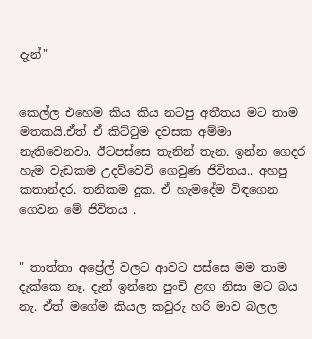දැන්"


කෙල්ල එහෙම කිය කිය නටපු අතීතය මට තාම මතකයි.ඒත් ඒ කිට්ටුම දවසක අම්මා නැතිවෙනවා. ඊටපස්සෙ තැනින් තැන. ඉන්න ගෙදර හැම වැඩකම උදව්වෙවි ගෙවුණ ජිවිතය.. අහපු කතාන්දර. තනිකම දුක. ඒ හැමදේම විඳගෙන ගෙවන මේ ජිවිතය .


" තාත්තා අප්‍රේල් වලට ආවට පස්සෙ මම තාම දැක්කෙ නෑ. දැන් ඉන්නෙ පුංචි ළඟ නිසා මට බය නැ. ඒත් මගේම කියල කවුරු හරි මාව බලල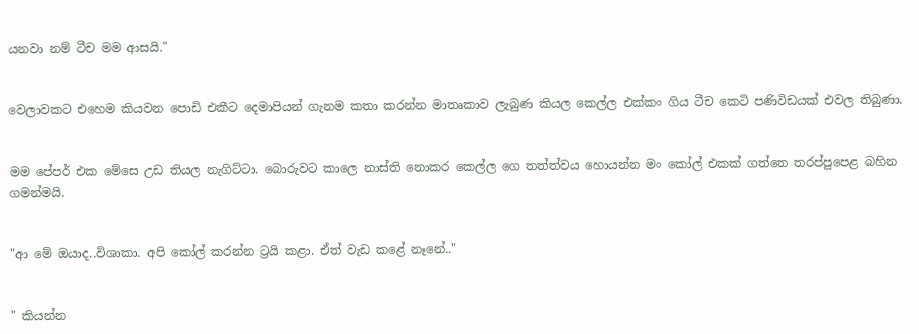යනවා නම් ටීච මම ආසයි."


වෙලාවකට එහෙම කියවන පොඩි එකීට දෙමාපියන් ගැනම කතා කරන්න මාතෘකාව ලැබුණ කියල කෙල්ල එක්කං ගිය ටීච කෙටි පණිවිඩයක් එවල තිබුණා.


මම පේපර් එක මේසෙ උඩ තියල නැගිට්ටා. බොරුවට කාලෙ නාස්ති නොකර කෙල්ල ගෙ තත්ත්වය හොයන්න මං කෝල් එකක් ගත්තෙ තරප්පුපෙළ බහින ගමන්මයි.


"ආ මේ ඔයාද..විශාකා. අපි කෝල් කරන්න ට්‍රයි කළා. ඒත් වැඩ කළේ නෑනේ.."


" කියන්න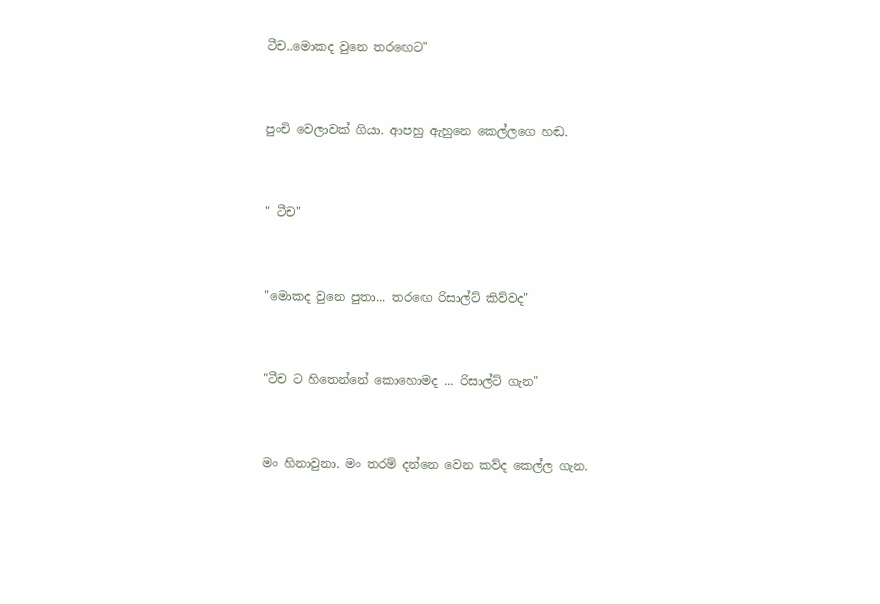ටීච..මොකද වුනෙ තරඟෙට"


පුංචි වෙලාවක් ගියා. ආපහු ඇහුනෙ කෙල්ලගෙ හඬ.


" ටීච"


"මොකද වුනෙ පුතා... තරඟෙ රිසාල්ට් කිව්වද"


"ටීච ට හිතෙන්නේ කොහොමද ... රිසාල්ට් ගැන"


මං හිනාවුනා. මං තරම් දන්නෙ වෙන කව්ද කෙල්ල ගැන.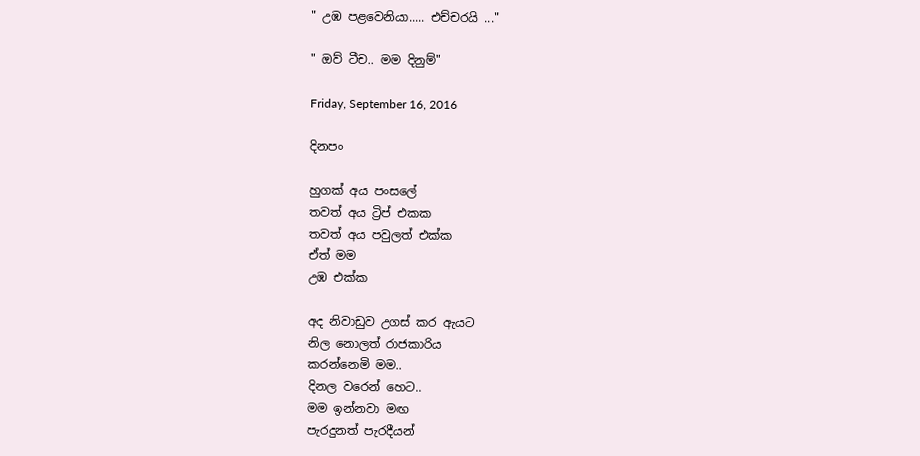" උඹ පළවෙනියා..... එච්චරයි ..."

" ඔව් ටීච.. මම දිනුම්"

Friday, September 16, 2016

දිනපං

හුගක් අය පංසලේ
තවත් අය ට්‍රිප් එකක
තවත් අය පවුලත් එක්ක
ඒත් මම
උඹ එක්ක

අද නිවාඩුව උගස් කර ඇයට
නිල නොලත් රාජකාරිය
කරන්නෙමි මම..
දිනල වරෙන් හෙට..
මම ඉන්නවා මඟ
පැරදුනත් පැරදීයන්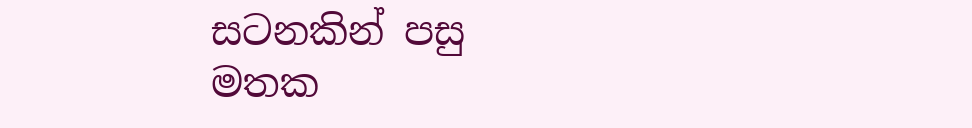සටනකින් පසු
මතක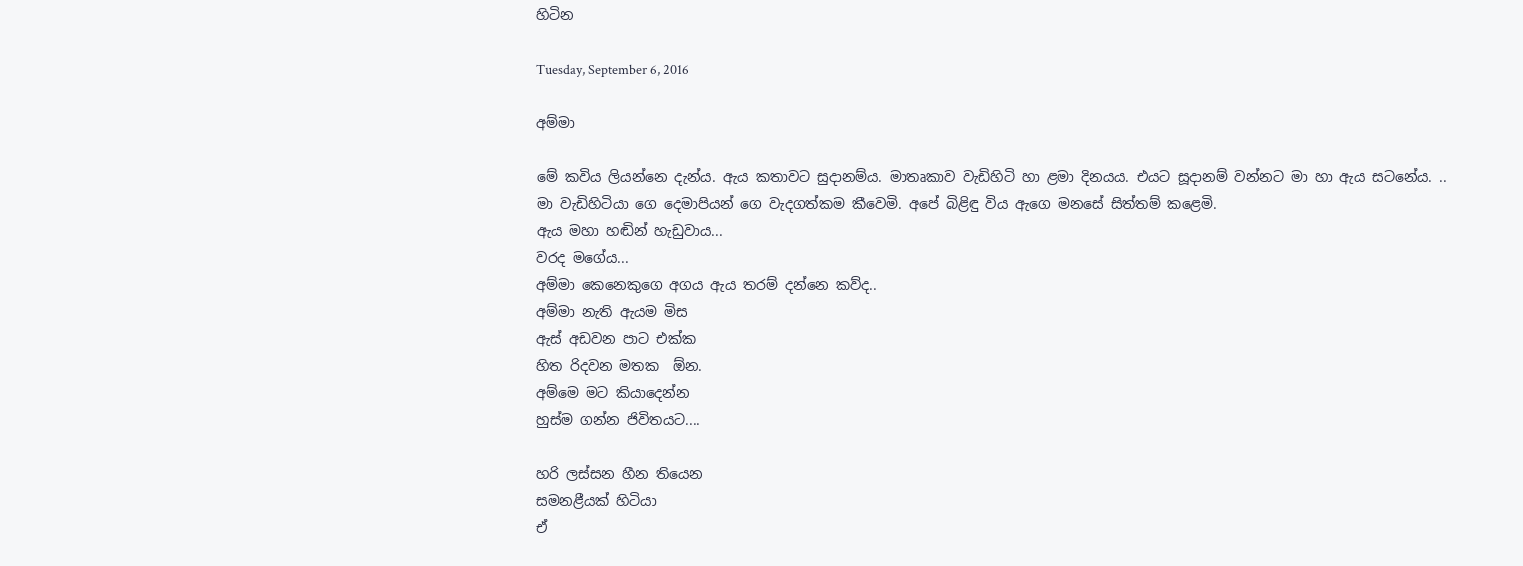හිටින

Tuesday, September 6, 2016

අම්මා

මේ කවිය ලියන්නෙ දැන්ය. ඇය කතාවට සුදානම්ය. මාතෘකාව වැඩිහිටි හා ළමා දිනයය. එයට සූදානම් වන්නට මා හා ඇය සටනේය. ..
මා වැඩිහිටියා ගෙ දෙමාපියන් ගෙ වැදගත්කම කීවෙමි. අපේ බිළිඳු විය ඇගෙ මනසේ සිත්තම් කළෙමි.
ඇය මහා හඬින් හැඩුවාය...
වරද මගේය...
අම්මා කෙනෙකුගෙ අගය ඇය තරම් දන්නෙ කව්ද..
අම්මා නැති ඇයම මිස
ඇස් අඩවන පාට එක්ක
හිත රිදවන මතක  ඕන.
අම්මෙ මට කියාදෙන්න
හුස්ම ගන්න ජිවිතයට....

හරි ලස්සන හීන තියෙන
සමනළීයක් හිටියා
ඒ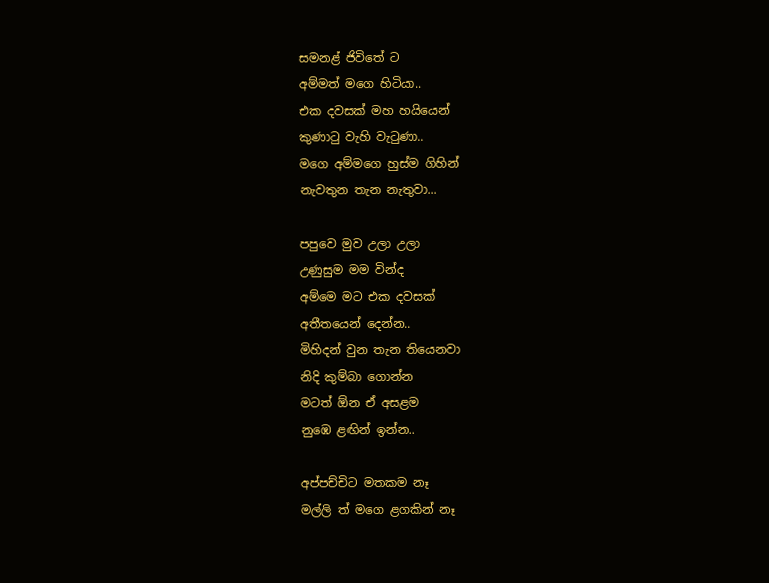සමනළ් ජිවිතේ ට
අම්මත් මගෙ හිටියා..
එක දවසක් මහ හයියෙන්
කුණාටු වැහි වැටුණා..
මගෙ අම්මගෙ හුස්ම ගිහින්
නැවතුන තැන නැතුවා...

පපුවෙ මුව උලා උලා
උණුසුම මම වින්ද
අම්මෙ මට එක දවසක්
අතීතයෙන් දෙන්න..
මිහිදන් වුන තැන තියෙනවා
නිදි කුම්බා ගොන්න
මටත් ඕන ඒ අසළම
නුඹෙ ළඟින් ඉන්න..

අප්පච්චිට මතකම නෑ
මල්ලි ත් මගෙ ළගකින් නෑ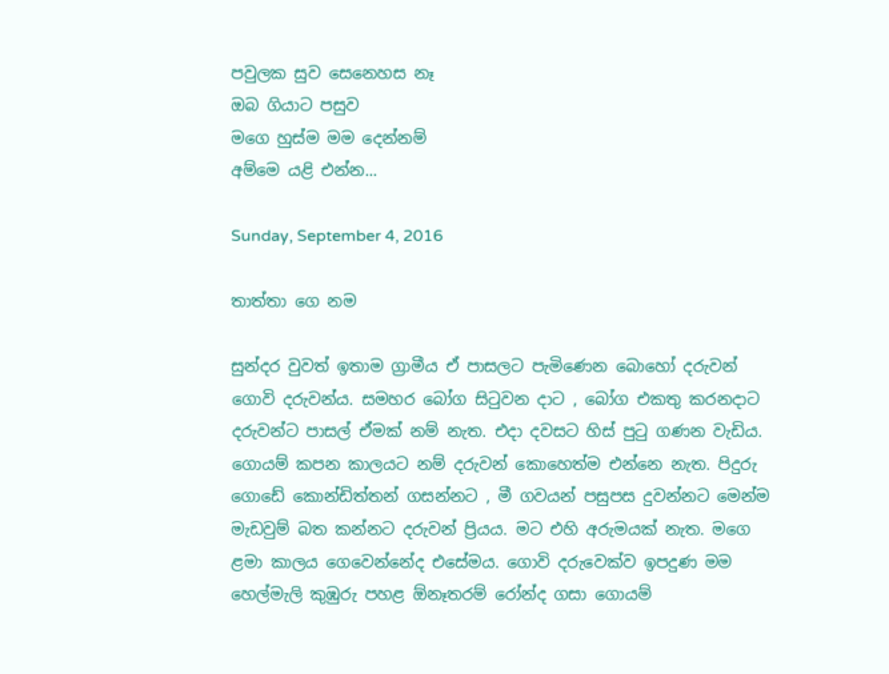පවුලක සුව සෙනෙහස නෑ
ඔබ ගියාට පසුව
මගෙ හුස්ම මම දෙන්නම්
අම්මෙ යළි එන්න...

Sunday, September 4, 2016

තාත්තා ගෙ නම

සුන්දර වුවත් ඉතාම ග්‍රාමීය ඒ පාසලට පැමිණෙන බොහෝ දරුවන් ගොවි දරුවන්ය. සමහර බෝග සිටුවන දාට , බෝග එකතු කරනදාට දරුවන්ට පාසල් ඒමක් නම් නැත. එදා දවසට හිස් පුටු ගණන වැඩිය. ගොයම් කපන කාලයට නම් දරුවන් කොහෙත්ම එන්නෙ නැත. පිදුරු ගොඩේ කොන්ඩිත්තන් ගසන්නට , මී ගවයන් පසුපස දුවන්නට මෙන්ම මැඩවුම් බත කන්නට දරුවන් ප්‍රියය. මට එහි අරුමයක් නැත. මගෙ ළමා කාලය ගෙවෙන්නේද එසේමය. ගොවි දරුවෙක්ව ඉපදුණ මම හෙල්මැලි කුඹුරු පහළ ඕනෑතරම් රෝන්ද ගසා ගොයම්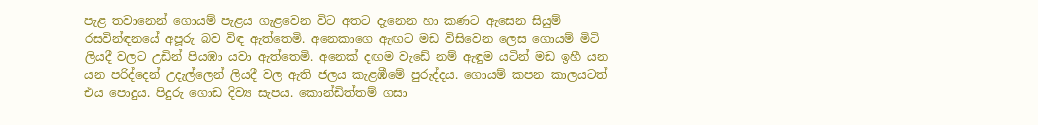පැළ තවානෙන් ගොයම් පැළය ගැළවෙන විට අතට දැනෙන හා කණට ඇසෙන සියුම් රසවින්ඳනයේ අපූරු බව විඳ ඇත්තෙමි. අනෙකාගෙ ඇඟට මඩ විසිවෙන ලෙස ගොයම් මිටි ලියදී වලට උඩින් පියඹා යවා ඇත්තෙමි. අනෙක් දඟම වැඩේ නම් ඇඳුම යටින් මඩ ඉහී යන යන පරිද්දෙන් උදැල්ලෙන් ලියදී වල ඇති ජලය කැළඹීමේ පුරුද්දය. ගොයම් කපන කාලයටත් එය පොදුය. පිදුරු ගොඩ දිව්‍ය සැපය. කොන්ඩිත්තම් ගසා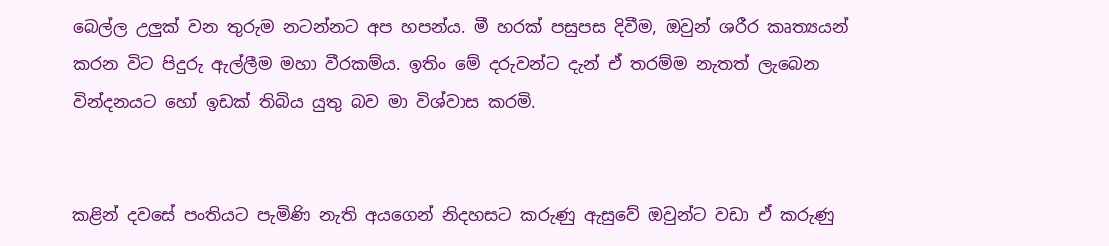බෙල්ල උලුක් වන තුරුම නටන්නට අප හපන්ය. මී හරක් පසුපස දිවීම, ඔවුන් ශරීර කෘත්‍යයන් කරන විට පිදුරු ඇල්ලීම මහා වීරකම්ය. ඉතිං මේ දරුවන්ට දැන් ඒ තරම්ම නැතත් ලැබෙන වින්දනයට හෝ ඉඩක් තිබිය යුතු බව මා විශ්වාස කරමි.


කළින් දවසේ පංතියට පැමිණි නැති අයගෙන් නිදහසට කරුණු ඇසුවේ ඔවුන්ට වඩා ඒ කරුණු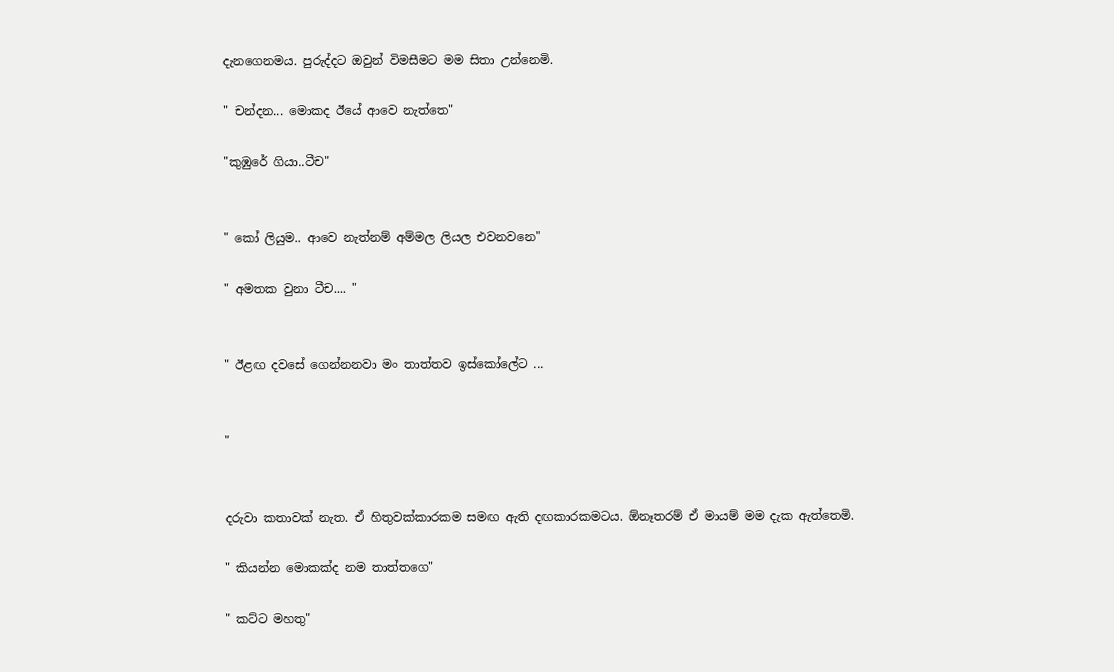දැනගෙනමය. පුරුද්දට ඔවුන් විමසීමට මම සිතා උන්නෙමි.

" චන්දන... මොකද ඊයේ ආවෙ නැත්තෙ"

"කුඹුරේ ගියා..ටීච"


" කෝ ලියුම.. ආවෙ නැත්නම් අම්මල ලියල එවනවනෙ"

" අමතක වුනා ටීච.... "


" ඊළඟ දවසේ ගෙන්නනවා මං තාත්තව ඉස්කෝලේට ...


"


දරුවා කතාවක් නැත. ඒ හිතුවක්කාරකම සමඟ ඇති දඟකාරකමටය. ඕනෑතරම් ඒ මායම් මම දැක ඇත්තෙමි.

" කියන්න මොකක්ද නම තාත්තගෙ"

" කට්ට මහතු"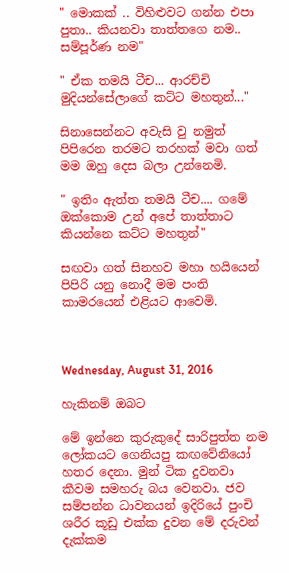" මොකක් .. විහිළුවට ගන්න එපා පුතා.. කියනවා තාත්තගෙ නම.. සම්පූර්ණ නම"

" ඒක තමයි ටීච... ආරච්චි මුදියන්සේලාගේ කට්ට මහතුන්..."

සිනාසෙන්නට අවැසි වු නමුත් පිපිරෙන තරමට තරහක් මවා ගත් මම ඔහු දෙස බලා උන්නෙමි.

" ඉතිං ඇත්ත තමයි ටීච.... ගමේ ඔක්කොම උන් අපේ තාත්තාට කියන්නෙ කට්ට මහතුන්"

සඟවා ගත් සිනහව මහා හයියෙන් පිපිරි යනු නොදී මම පංති කාමරයෙන් එළියට ආවෙමි.



Wednesday, August 31, 2016

හැකිනම් ඔබට

මේ ඉන්නෙ කුරුකුදේ සාරිපුත්ත නම ලෝකයට ගෙනියපු කඟවේනියෝ හතර දෙනා. මුන් ටික දුවනවා කීවම සමහරු බය වෙනවා. ජව සම්පන්න ධාවනයන් ඉදිරියේ පුංචි ශරීර කූඩු එක්ක දුවන මේ දරුවන් දැක්කම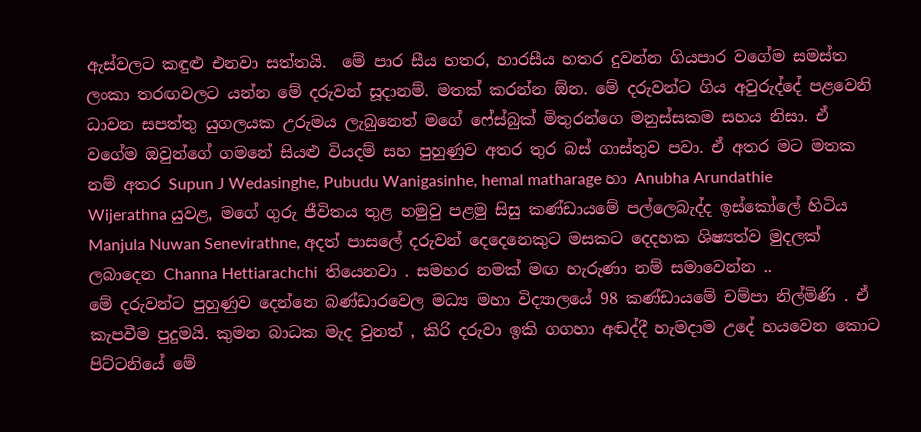ඇස්වලට කඳුළු එනවා සත්තයි.  මේ පාර සීය හතර, හාරසීය හතර දුවන්න ගියපාර වගේම සමස්ත ලංකා තරඟවලට යන්න මේ දරුවන් සූදානම්. මතක් කරන්න ඕන. මේ දරුවන්ට ගිය අවුරුද්දේ පළවෙනි ධාවන සපත්තු යුගලයක උරුමය ලැබුනෙත් මගේ ෆේස්බුක් මිතුරන්ගෙ මනුස්සකම සහ‍ය නිසා. ඒ වගේම ඔවුන්ගේ ගමනේ සියළු වියදම් සහ පුහුණුව අතර තුර බස් ගාස්තුව පවා. ඒ අතර මට මතක නම් අතර Supun J Wedasinghe, Pubudu Wanigasinhe, hemal matharage හා Anubha Arundathie Wijerathna යුවළ, මගේ ගුරු ජීවිතය තුළ හමුවු පළමු සිසු කණ්ඩායමේ පල්ලෙබැද්ද ඉස්කෝලේ හිටිය Manjula Nuwan Senevirathne, අදත් පාසලේ දරුවන් දෙදෙනෙකුට මසකට දෙදහක ශිෂ්‍යත්ව මුදලක් ලබාදෙන Channa Hettiarachchi  තියෙනවා . සමහර නමක් මඟ හැරුණා නම් සමාවෙන්න ..
මේ දරුවන්ට පුහුණුව දෙන්නෙ බණ්ඩාරවෙල මධ්‍ය මහා විද්‍යාලයේ 98 කණ්ඩායමේ චම්පා නිල්මිණි . ඒ කැපවීම පුදුමයි. කුමන බාධක මැද වුනත් , කිරි දරුවා ඉකි ගගහා අඬද්දී හැමදාම උදේ හයවෙන කොට පිට්ටනියේ මේ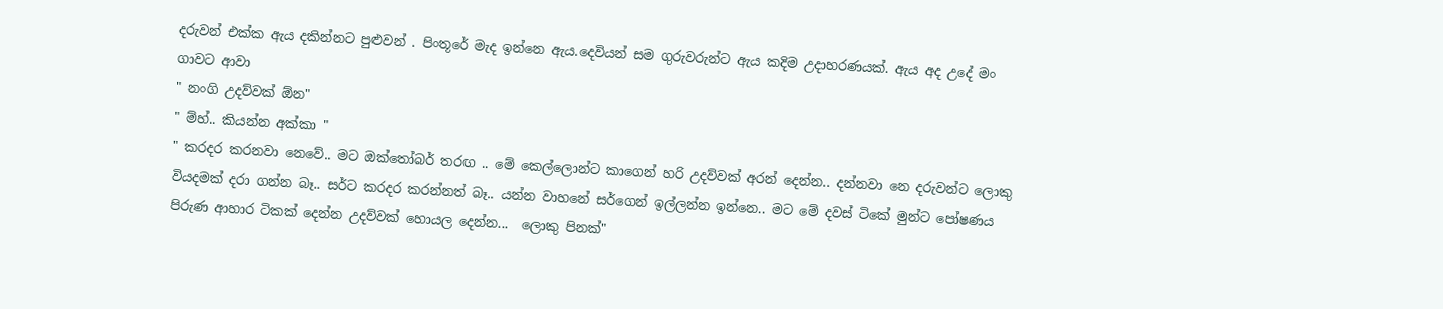දරුවන් එක්ක ඇය දකින්නට පුළුවන් . පිංතූරේ මැද ඉන්නෙ ඇය.දෙවියන් සම ගුරුවරුන්ට ඇය කදිම උදාහරණයක්. ඇය අද උදේ මං ගාවට ආවා
" නංගි උදව්වක් ඕන"
" ම්හ්.. කියන්න අක්කා "
" කරදර කරනවා නෙවේ.. මට ඔක්තෝබර් තරඟ .. මේ කෙල්ලොන්ට කාගෙන් හරි උදව්වක් අරන් දෙන්න.. දන්නවා නෙ දරුවන්ට ලොකු වියදමක් දරා ගන්න බෑ.. සර්ට කරදර කරන්නත් බෑ.. යන්න වාහනේ සර්ගෙන් ඉල්ලන්න ඉන්නෙ.. මට මේ දවස් ටිකේ මුන්ට පෝෂණය පිරුණ ආහාර ටිකක් දෙන්න උදව්වක් හොයල දෙන්න...  ලොකු පිනක්"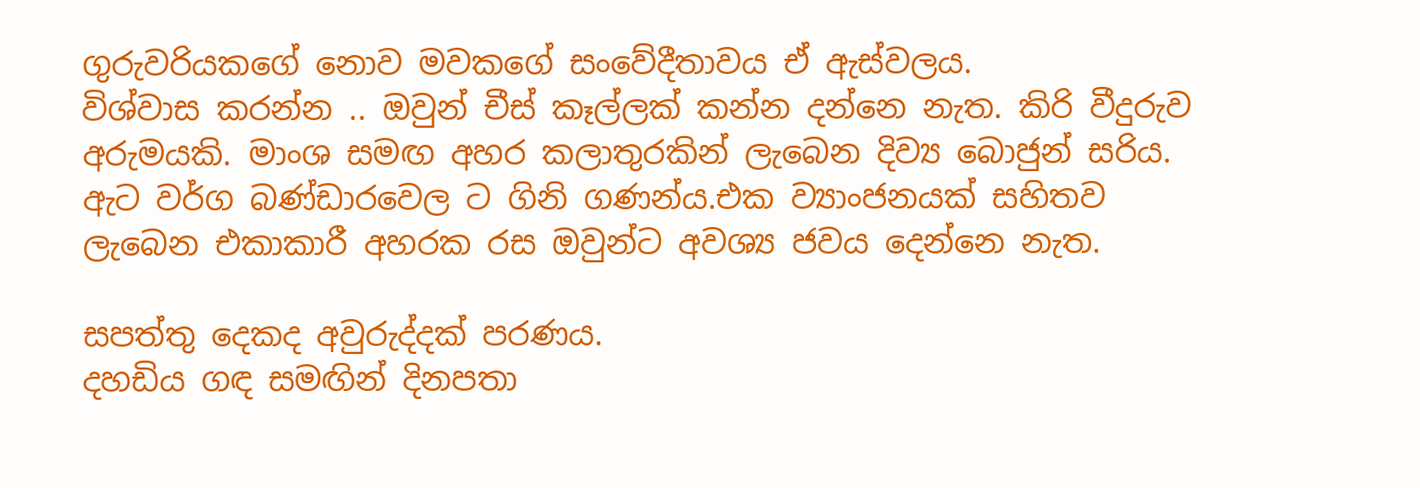ගුරුවරියකගේ නොව මවකගේ සංවේදීතාවය ඒ ඇස්වලය.
විශ්වාස කරන්න .. ඔවුන් චීස් කෑල්ලක් කන්න දන්නෙ නැත. කිරි වීදුරුව අරුමයකි. මාංශ සමඟ අහර කලාතුරකින් ලැබෙන දිව්‍ය බොජුන් සරිය. ඇට වර්ග බණ්ඩාරවෙල ට ගිනි ගණන්ය.එක ව්‍යාංජනයක් සහිතව ලැබෙන එකාකාරී අහරක රස ඔවුන්ට අවශ්‍ය ජවය දෙන්නෙ නැත.

සපත්තු දෙකද අවුරුද්දක් පරණය.
දහඩිය ගඳ සමඟින් දිනපතා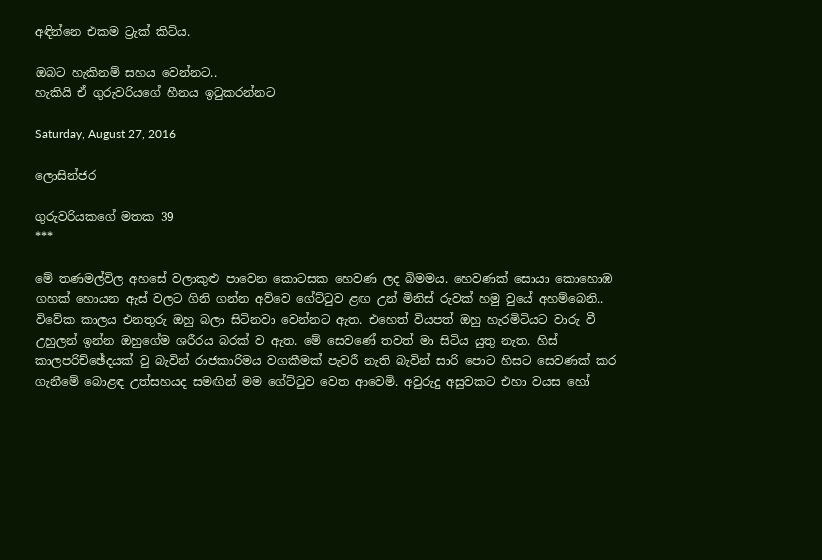අඳින්නෙ එකම ට්‍රැක් කිට්ය.

ඔබට හැකිනම් සහය වෙන්නට..
හැකියි ඒ ගුරුවරියගේ හීනය ඉටුකරන්නට

Saturday, August 27, 2016

ලොසින්ජර

ගුරුවරියකගේ මතක 39
***

මේ තණමල්විල අහසේ වලාකුළු පාවෙන කොටසක හෙවණ ලද බිමමය. හෙවණක් සොයා කොහොඹ ගහක් හොයන ඇස් වලට ගිනි ගන්න අව්වෙ ගේට්ටුව ළඟ උන් මිනිස් රුවක් හමු වුයේ අහම්බෙනි.. විවේක කාලය එනතුරු ඔහු බලා සිටිනවා වෙන්නට ඇත. එහෙත් වියපත් ඔහු හැරමිටියට වාරු වී උහුලන් ඉන්න ඔහුගේම ශරීරය බරක් ව ඇත. මේ සෙවණේ තවත් මා සිටිය යුතු නැත. හිස් කාලපරිච්ඡේදයක් වු බැවින් රාජකාරිමය වගකීමක් පැවරී නැති බැවින් සාරි පොට හිසට සෙවණක් කර ගැනීමේ බොළඳ උත්සහයද සමඟින් මම ගේට්ටුව වෙත ආවෙමි. අවුරුදු අසුවකට එහා වයස හෝ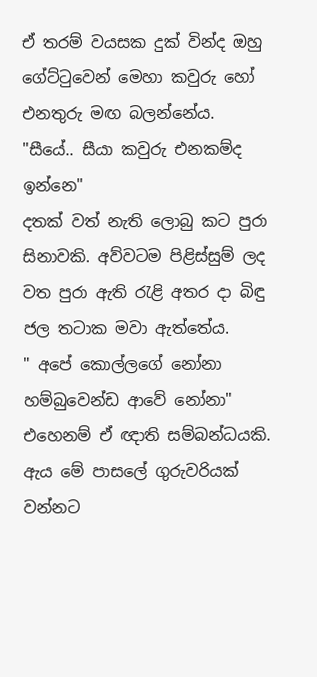ඒ තරම් වයසක දුක් වින්ද ඔහු ගේට්ටුවෙන් මෙහා කවුරු හෝ එනතුරු මඟ බලන්නේය.
"සීයේ.. සීයා කවුරු එනකම්ද ඉන්නෙ"
දතක් වත් නැති ලොබු කට පුරා සිනාවකි. අව්වටම පිළිස්සුම් ලද වත පුරා ඇති රැළි අතර දා බිඳු ජල තටාක මවා ඇත්තේය.
" අපේ කොල්ලගේ නෝනා හම්බුවෙන්ඩ ආවේ නෝනා"
එහෙනම් ඒ ඥාති සම්බන්ධයකි. ඇය මේ පාසලේ ගුරුවරියක් වන්නට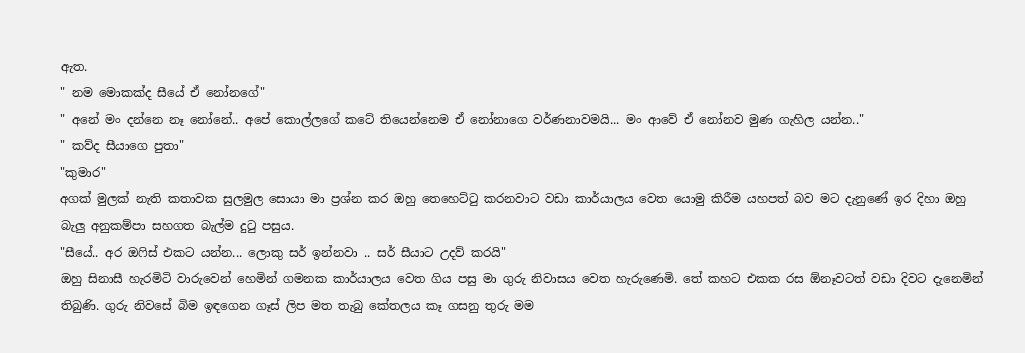ඇත.
" නම මොකක්ද සීයේ ඒ නෝනගේ"
" අනේ මං දන්නෙ නෑ නෝනේ.. අපේ කොල්ලගේ කටේ තියෙන්නෙම ඒ නෝනාගෙ වර්ණනාවමයි... මං ආවේ ඒ නෝනව මුණ ගැහිල යන්න.."
" කව්ද සීයාගෙ පුතා"
"කුමාර"
අගක් මුලක් නැති කතාවක සුලමුල සොයා මා ප්‍රශ්න කර ඔහු තෙහෙට්ටු කරනවාට වඩා කාර්යාලය වෙත යොමු කිරීම යහපත් බව මට දැනුණේ ඉර දිහා ඔහු බැලු අනුකම්පා සහගත බැල්ම දුටු පසුය.
"සීයේ.. අර ඔෆිස් එකට යන්න... ලොකු සර් ඉන්නවා .. සර් සීයාට උදව් කරයි"
ඔහු සිනාසී හැරමිටි වාරුවෙන් හෙමින් ගමනක කාර්යාලය වෙත ගිය පසු මා ගුරු නිවාසය වෙත හැරුණෙමි. තේ කහට එකක රස ඕනෑවටත් වඩා දිවට දැනෙමින් තිබුණි. ගුරු නිවසේ බිම ඉඳගෙන ගෑස් ලිප මත තැබු කේතලය කෑ ගසනු තුරු මම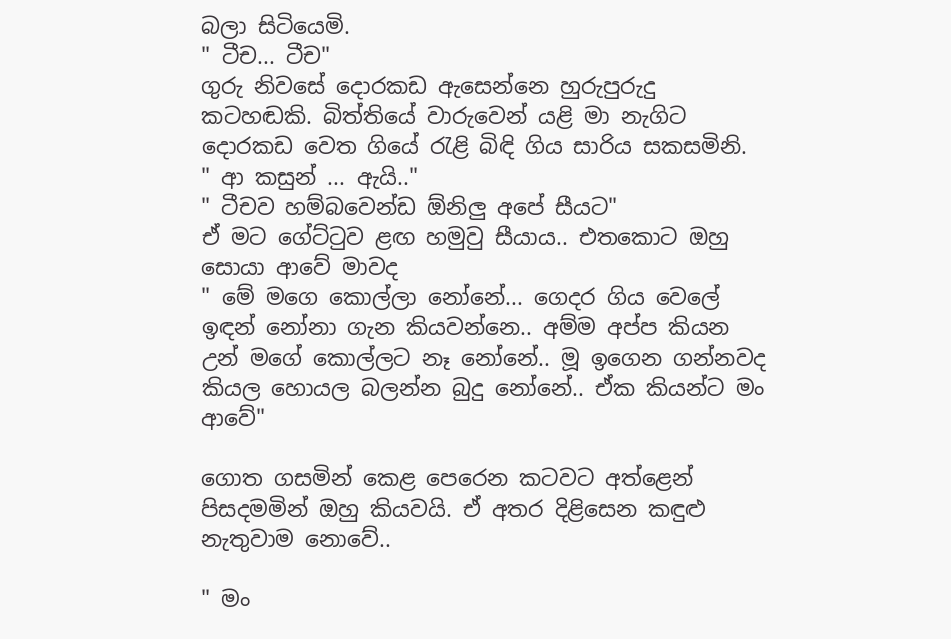බලා සිටියෙමි.
" ටීච... ටීච"
ගුරු නිවසේ දොරකඩ ඇසෙන්නෙ හුරුපුරුදු කටහඬකි. බිත්තියේ වාරුවෙන් යළි මා නැගිට දොරකඩ වෙත ගියේ රැළි බිඳි ගිය සාරිය සකසමිනි.
" ආ කසුන් ... ඇයි.."
" ටීචව හම්බවෙන්ඩ ඕනිලු අපේ සීයට"
ඒ මට ගේට්ටුව ළඟ හමුවු සීයාය.. එතකොට ඔහු සොයා ආවේ මාවද
" මේ මගෙ කොල්ලා නෝනේ... ගෙදර ගිය වෙලේ ඉඳන් නෝනා ගැන කියවන්නෙ.. අම්ම අප්ප කියන උන් මගේ කොල්ලට නෑ නෝනේ.. මූ ඉගෙන ගන්නවද කියල හොයල බලන්න බුදු නෝනේ.. ඒක කියන්ට මං ආවේ"

ගොත ගසමින් කෙළ පෙරෙන කටවට අත්ළෙන් පිසදමමින් ඔහු කියවයි. ඒ අතර දිළිසෙන කඳුළු නැතුවාම නොවේ..

" මං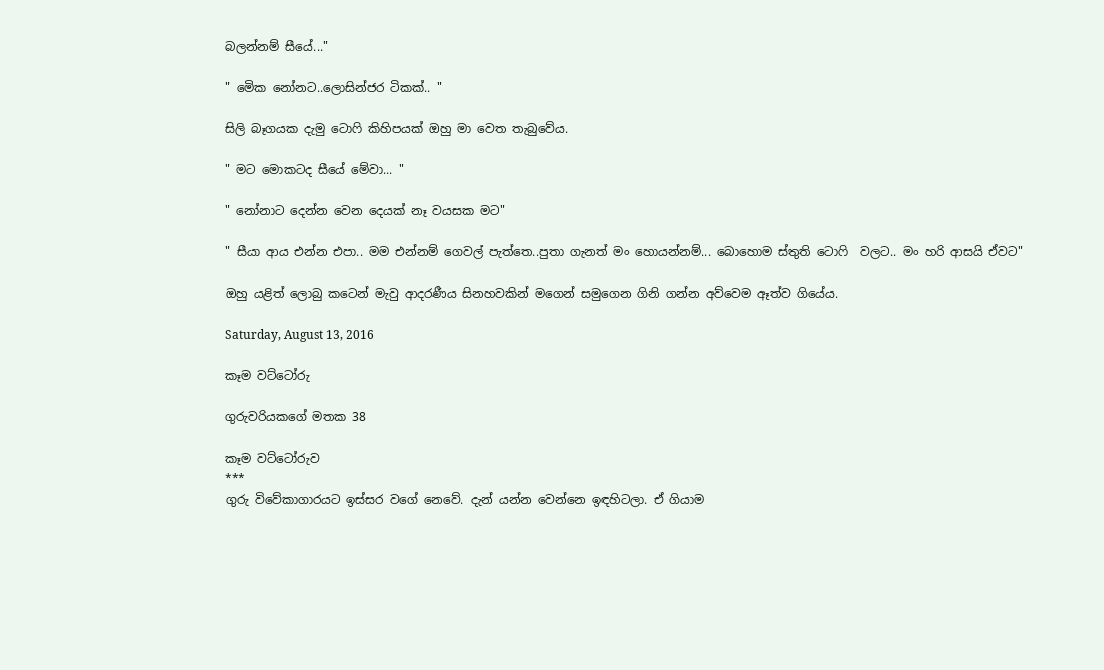බලන්නම් සීයේ..."

" මෙික නෝනට..ලොසින්ජර ටිකක්.. "

සිලි බෑගයක දැමු ටොෆි කිහිපයක් ඔහු මා වෙත තැබුවේය.

" මට මොකටද සීයේ මේවා... "

" නෝනාට දෙන්න වෙන දෙයක් නෑ වයසක මට"

" සීයා ආය එන්න එපා.. මම එන්නම් ගෙවල් පැත්තෙ..පුතා ගැනත් මං හොයන්නම්... බොහොම ස්තුති ටොෆි  වලට.. මං හරි ආසයි ඒවට"

ඔහු යළිත් ලොබු කටෙන් මැවු ආදරණීය සිනහවකින් මගෙන් සමුගෙන ගිනි ගන්න අව්වෙම ඈත්ව ගියේය.

Saturday, August 13, 2016

කෑම වට්ටෝරු

ගුරුවරියකගේ මතක 38

කෑම වට්ටෝරුව
***
ගුරු විවේකාගාරයට ඉස්සර වගේ නෙවේ. දැන් යන්න වෙන්නෙ ඉඳහිටලා. ඒ ගියාම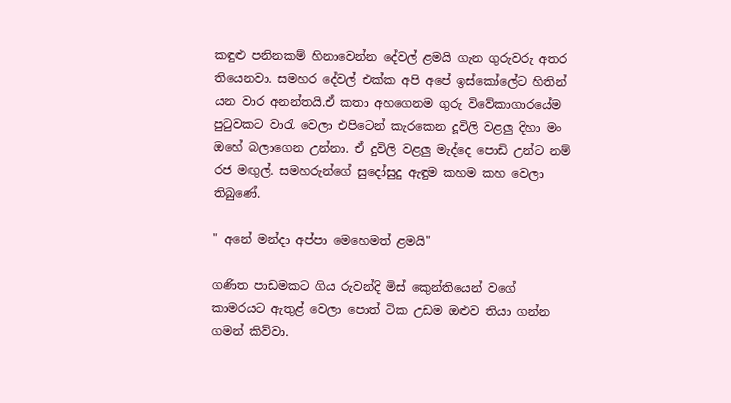කඳුළු පනිනකම් හිනාවෙන්න දේවල් ළමයි ගැන ගුරුවරු අතර තියෙනවා. සමහර දේවල් එක්ක අපි අපේ ඉස්කෝලේට හිතින් යන වාර අනන්තයි.ඒ කතා අහගෙනම ගුරු විවේකාගාරයේම පුටුවකට වාරැ වෙලා එපිටෙන් කැරකෙන දූවිලි වළලු දිහා මං ඔහේ බලාගෙන උන්නා. ඒ දුවිලි වළලු මැද්දෙ පොඩි උන්ට නම් රජ මඟුල්. සමහරුන්ගේ සුදෝසුදු ඇඳුම කහම කහ වෙලා තිබුණේ.

" අනේ මන්දා අප්පා මෙහෙමත් ළමයි"

ගණිත පාඩමකට ගිය රුවන්දි මිස් කෙුන්තියෙන් වගේ කාමරයට ඇතුළ් වෙලා පොත් ටික උඩම ඔළුව තියා ගන්න ගමන් කිව්වා.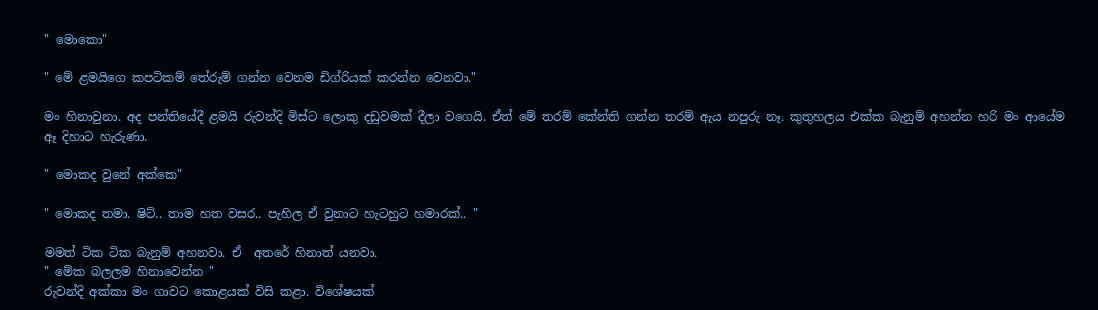" මොකො"

" මේ ළමයිගෙ කපටිකම් තේරුම් ගන්න වෙනම ඩිග්රියක් කරන්න වෙනවා."

මං හිනාවුනා. අද පන්තියේදී ළමයි රුවන්දි මිස්ට ලොකු දඩුවමක් දීලා වගෙයි. ඒත් මේ තරම් කේන්ති ගන්න තරම් ඇය නපුරු නෑ. කුතුහලය එක්ක බැනුම් අහන්න හරි මං ආයේම ඈ දිහාට හැරුණා.

" මොකද වුනේ අක්කෙ"

" මොකද තමා. ෂිට්.. තාම හත වසර.. පැහිල ඒ වුනාට හැටහුට හමාරක්.. "

මමත් ටික ටික බැනුම් අහනවා. ඒ  අත‍රේ හිනාත් යනවා.
" මේක බලලම හිනාවෙන්න "
රුවන්දි අක්කා මං ගාවට කොළයක් විසි කළා. විශේෂයක්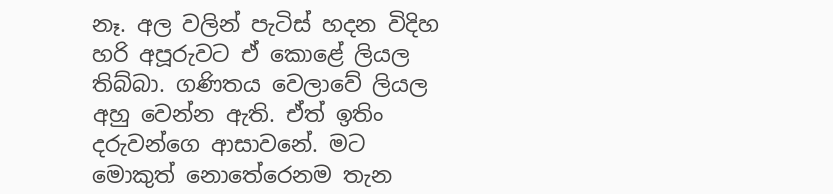නෑ. අල වලින් පැටිස් හදන විදිහ හරි අපූරුවට ඒ කොළේ ලියල තිබ්බා. ගණිතය වෙලාවේ ලියල අහු වෙන්න ඇති. ඒත් ඉතිං දරුවන්ගෙ ආසාවනේ. මට මොකුත් නොතේරෙනම තැන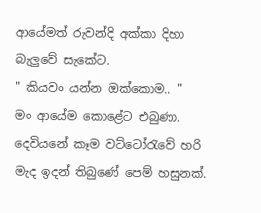ආයේමත් රුවන්දි අක්කා දිහා බැලුවේ සැකේට.
" කියවං යන්න ඔක්කොම.. "
මං ආයේම කොළේට එබුණා. දෙවියනේ කෑම වට්ටෝරැවේ හරි මැද ඉදන් තිබුණේ පෙම් හසුනක්.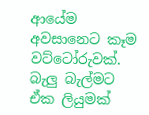ආයේම අවසානෙට කෑම වට්ටෝරුවක්. බැලු බැල්මට ඒක ලියුමක්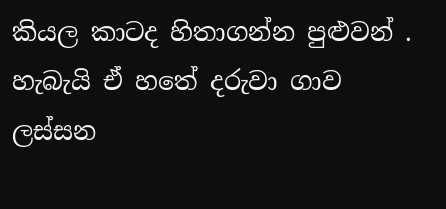කියල කාටද හිතාගන්න පුළුවන් . හැබැයි ඒ හතේ දරුවා ගාව ලස්සන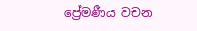ප්‍රේමණීය වචන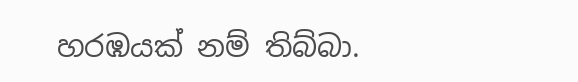හරඹයක් නම් තිබ්බා.